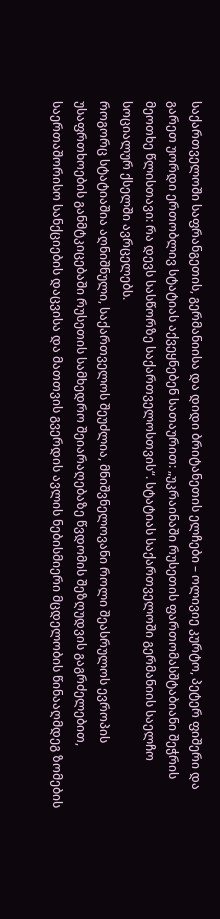საქართველოში საფრანგეთის, გერმანიისა და დიდი ბრიტანეთის ელჩები – ოლივიე კურტო, პეტერ ფიშერი და გარეთ უორდი ერთობლივ სტატიას აქვეყნებენ სათაურით: „უკრაინაში რუსეთის ფართომასშტაბიანი შეჭრის მეოთხე წლისთავი: რა დევს სასწორზე საქართველოსთვის“. სტატიას საქართველოში გერმანიის საელჩო სოციალურ ქსელში ავრცელებს.
როგორც სტატიაშია აღნიშნული, საქართველოს შეუძლია, მნიშვნელოვანი როლი შეასრულოს ევროპის უსაფრთხოების განმტკიცებაში რუსეთის სამხედრო შეიარაღებაზე წვდომის შეზღუდვის გაგრძელებით, საერთაშორისო სანქციების დაცვისა და მათთვის გვერდის ავლის ნებისმიერი მცდელობის წინააღმდეგ ზომების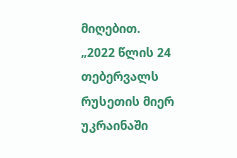მიღებით.
„2022 წლის 24 თებერვალს რუსეთის მიერ უკრაინაში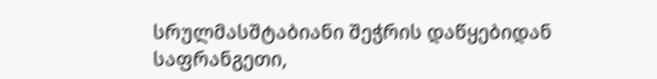სრულმასშტაბიანი შეჭრის დაწყებიდან საფრანგეთი,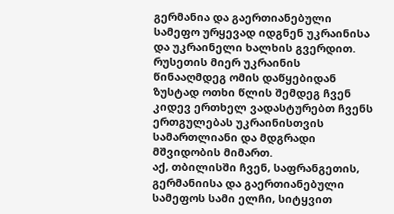გერმანია და გაერთიანებული სამეფო ურყევად იდგნენ უკრაინისა და უკრაინელი ხალხის გვერდით. რუსეთის მიერ უკრაინის წინააღმდეგ ომის დაწყებიდან ზუსტად ოთხი წლის შემდეგ ჩვენ კიდევ ერთხელ ვადასტურებთ ჩვენს ერთგულებას უკრაინისთვის სამართლიანი და მდგრადი მშვიდობის მიმართ.
აქ, თბილისში ჩვენ, საფრანგეთის, გერმანიისა და გაერთიანებული სამეფოს სამი ელჩი, სიტყვით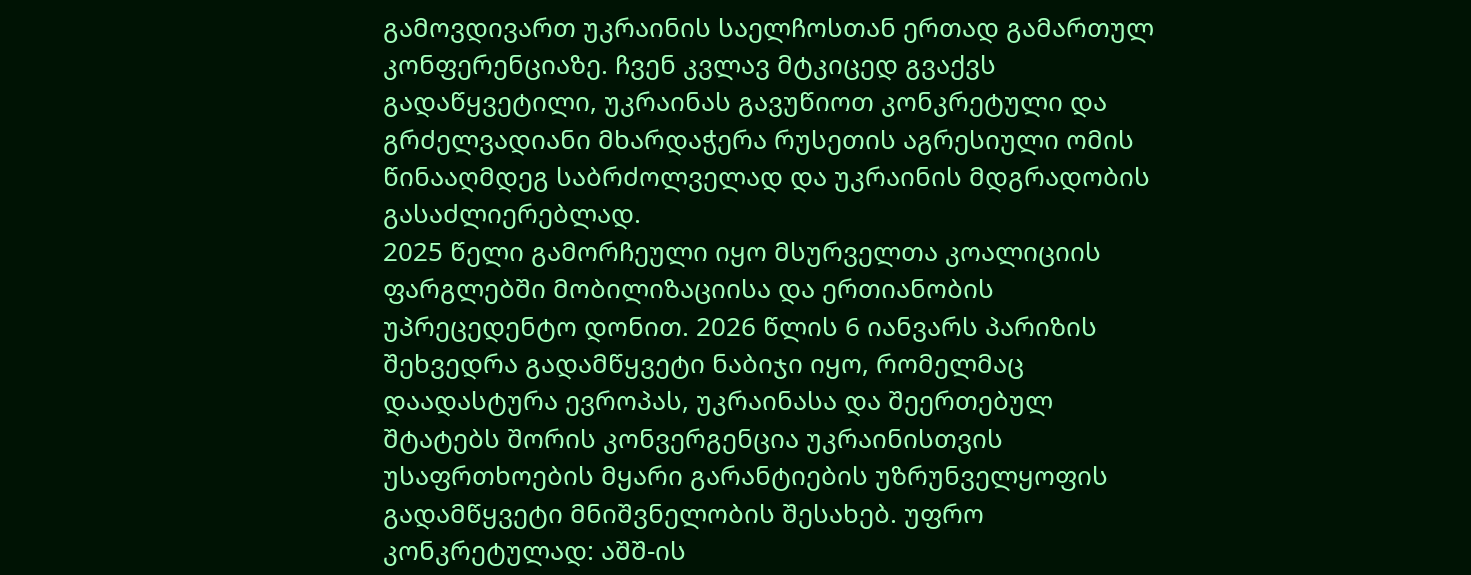გამოვდივართ უკრაინის საელჩოსთან ერთად გამართულ კონფერენციაზე. ჩვენ კვლავ მტკიცედ გვაქვს გადაწყვეტილი, უკრაინას გავუწიოთ კონკრეტული და გრძელვადიანი მხარდაჭერა რუსეთის აგრესიული ომის წინააღმდეგ საბრძოლველად და უკრაინის მდგრადობის გასაძლიერებლად.
2025 წელი გამორჩეული იყო მსურველთა კოალიციის ფარგლებში მობილიზაციისა და ერთიანობის უპრეცედენტო დონით. 2026 წლის 6 იანვარს პარიზის შეხვედრა გადამწყვეტი ნაბიჯი იყო, რომელმაც დაადასტურა ევროპას, უკრაინასა და შეერთებულ შტატებს შორის კონვერგენცია უკრაინისთვის უსაფრთხოების მყარი გარანტიების უზრუნველყოფის გადამწყვეტი მნიშვნელობის შესახებ. უფრო კონკრეტულად: აშშ-ის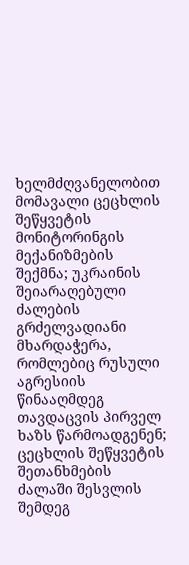ხელმძღვანელობით მომავალი ცეცხლის შეწყვეტის მონიტორინგის მექანიზმების შექმნა; უკრაინის შეიარაღებული ძალების გრძელვადიანი მხარდაჭერა, რომლებიც რუსული აგრესიის წინააღმდეგ თავდაცვის პირველ ხაზს წარმოადგენენ; ცეცხლის შეწყვეტის შეთანხმების ძალაში შესვლის შემდეგ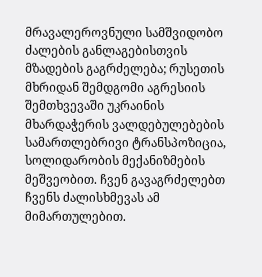მრავალეროვნული სამშვიდობო ძალების განლაგებისთვის მზადების გაგრძელება; რუსეთის მხრიდან შემდგომი აგრესიის შემთხვევაში უკრაინის მხარდაჭერის ვალდებულებების სამართლებრივი ტრანსპოზიცია, სოლიდარობის მექანიზმების მეშვეობით. ჩვენ გავაგრძელებთ ჩვენს ძალისხმევას ამ მიმართულებით.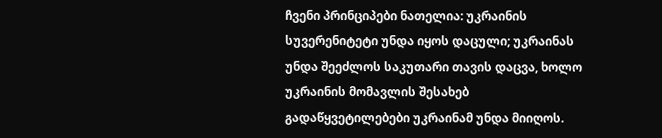ჩვენი პრინციპები ნათელია: უკრაინის სუვერენიტეტი უნდა იყოს დაცული; უკრაინას უნდა შეეძლოს საკუთარი თავის დაცვა, ხოლო უკრაინის მომავლის შესახებ გადაწყვეტილებები უკრაინამ უნდა მიიღოს.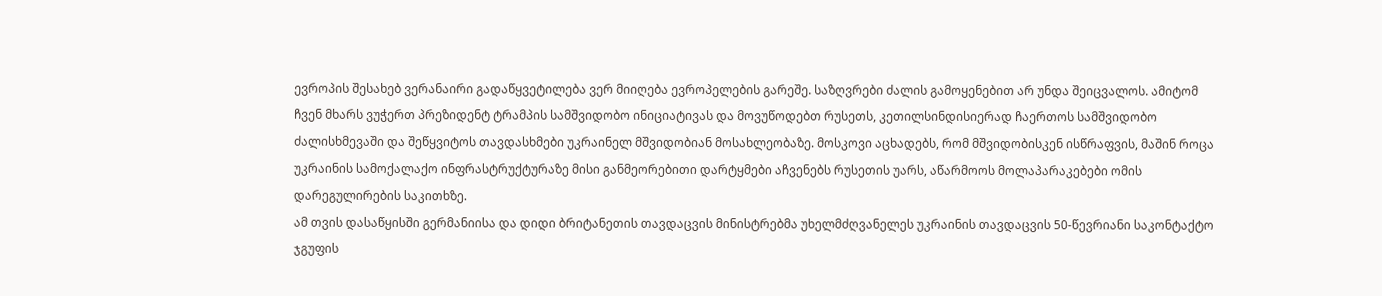ევროპის შესახებ ვერანაირი გადაწყვეტილება ვერ მიიღება ევროპელების გარეშე. საზღვრები ძალის გამოყენებით არ უნდა შეიცვალოს. ამიტომ ჩვენ მხარს ვუჭერთ პრეზიდენტ ტრამპის სამშვიდობო ინიციატივას და მოვუწოდებთ რუსეთს, კეთილსინდისიერად ჩაერთოს სამშვიდობო ძალისხმევაში და შეწყვიტოს თავდასხმები უკრაინელ მშვიდობიან მოსახლეობაზე. მოსკოვი აცხადებს, რომ მშვიდობისკენ ისწრაფვის, მაშინ როცა უკრაინის სამოქალაქო ინფრასტრუქტურაზე მისი განმეორებითი დარტყმები აჩვენებს რუსეთის უარს, აწარმოოს მოლაპარაკებები ომის დარეგულირების საკითხზე.
ამ თვის დასაწყისში გერმანიისა და დიდი ბრიტანეთის თავდაცვის მინისტრებმა უხელმძღვანელეს უკრაინის თავდაცვის 50-წევრიანი საკონტაქტო ჯგუფის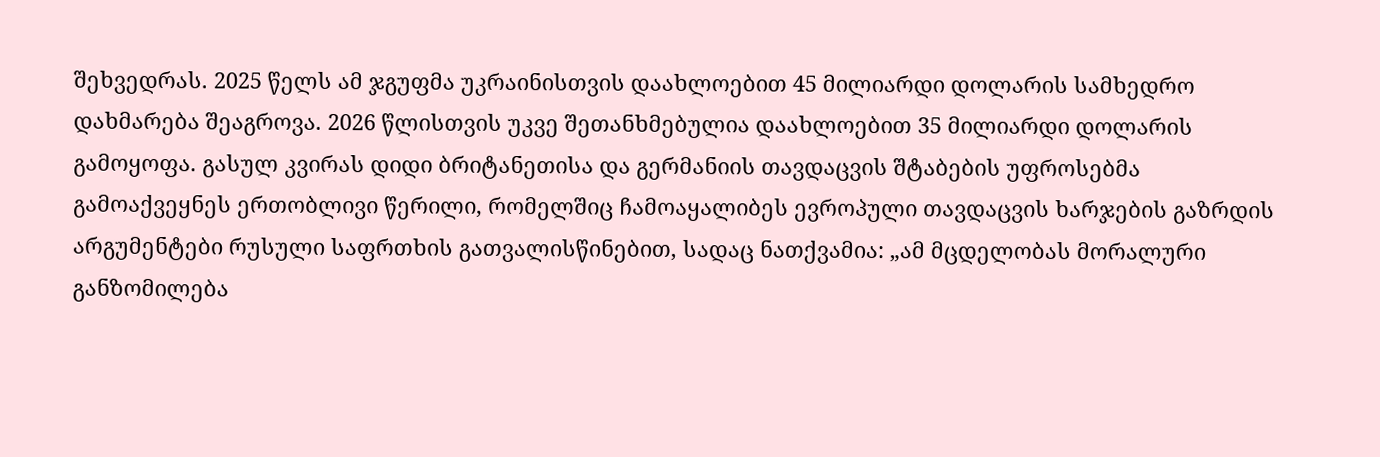შეხვედრას. 2025 წელს ამ ჯგუფმა უკრაინისთვის დაახლოებით 45 მილიარდი დოლარის სამხედრო დახმარება შეაგროვა. 2026 წლისთვის უკვე შეთანხმებულია დაახლოებით 35 მილიარდი დოლარის გამოყოფა. გასულ კვირას დიდი ბრიტანეთისა და გერმანიის თავდაცვის შტაბების უფროსებმა გამოაქვეყნეს ერთობლივი წერილი, რომელშიც ჩამოაყალიბეს ევროპული თავდაცვის ხარჯების გაზრდის არგუმენტები რუსული საფრთხის გათვალისწინებით, სადაც ნათქვამია: „ამ მცდელობას მორალური განზომილება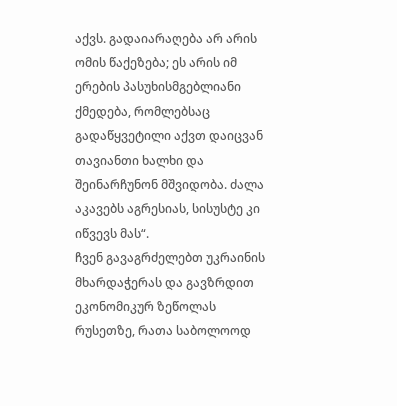აქვს. გადაიარაღება არ არის ომის წაქეზება; ეს არის იმ ერების პასუხისმგებლიანი ქმედება, რომლებსაც გადაწყვეტილი აქვთ დაიცვან თავიანთი ხალხი და შეინარჩუნონ მშვიდობა. ძალა აკავებს აგრესიას, სისუსტე კი იწვევს მას“.
ჩვენ გავაგრძელებთ უკრაინის მხარდაჭერას და გავზრდით ეკონომიკურ ზეწოლას რუსეთზე, რათა საბოლოოდ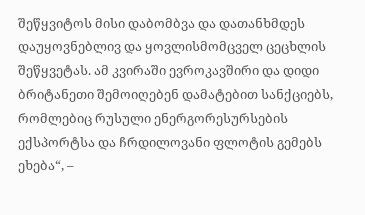შეწყვიტოს მისი დაბომბვა და დათანხმდეს დაუყოვნებლივ და ყოვლისმომცველ ცეცხლის შეწყვეტას. ამ კვირაში ევროკავშირი და დიდი ბრიტანეთი შემოიღებენ დამატებით სანქციებს, რომლებიც რუსული ენერგორესურსების ექსპორტსა და ჩრდილოვანი ფლოტის გემებს ეხება“, –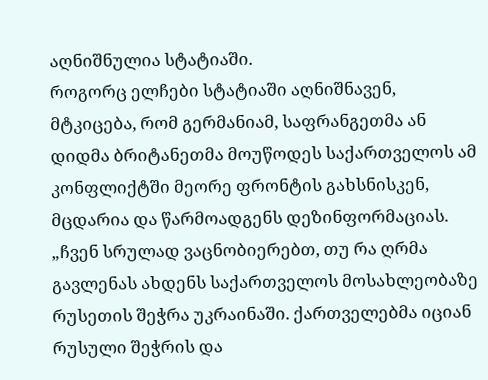აღნიშნულია სტატიაში.
როგორც ელჩები სტატიაში აღნიშნავენ, მტკიცება, რომ გერმანიამ, საფრანგეთმა ან დიდმა ბრიტანეთმა მოუწოდეს საქართველოს ამ კონფლიქტში მეორე ფრონტის გახსნისკენ, მცდარია და წარმოადგენს დეზინფორმაციას.
„ჩვენ სრულად ვაცნობიერებთ, თუ რა ღრმა გავლენას ახდენს საქართველოს მოსახლეობაზე რუსეთის შეჭრა უკრაინაში. ქართველებმა იციან რუსული შეჭრის და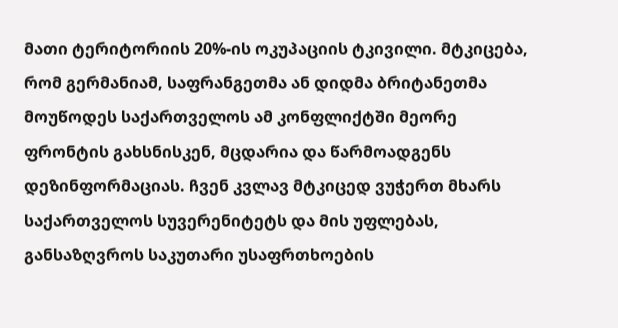მათი ტერიტორიის 20%-ის ოკუპაციის ტკივილი. მტკიცება, რომ გერმანიამ, საფრანგეთმა ან დიდმა ბრიტანეთმა მოუწოდეს საქართველოს ამ კონფლიქტში მეორე ფრონტის გახსნისკენ, მცდარია და წარმოადგენს დეზინფორმაციას. ჩვენ კვლავ მტკიცედ ვუჭერთ მხარს საქართველოს სუვერენიტეტს და მის უფლებას, განსაზღვროს საკუთარი უსაფრთხოების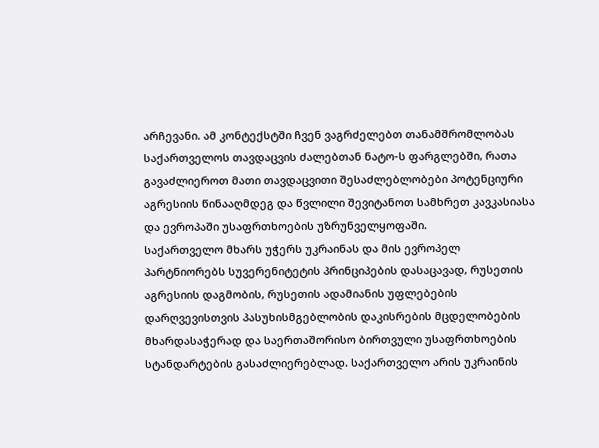არჩევანი. ამ კონტექსტში ჩვენ ვაგრძელებთ თანამშრომლობას საქართველოს თავდაცვის ძალებთან ნატო-ს ფარგლებში, რათა გავაძლიეროთ მათი თავდაცვითი შესაძლებლობები პოტენციური აგრესიის წინააღმდეგ და წვლილი შევიტანოთ სამხრეთ კავკასიასა და ევროპაში უსაფრთხოების უზრუნველყოფაში.
საქართველო მხარს უჭერს უკრაინას და მის ევროპელ პარტნიორებს სუვერენიტეტის პრინციპების დასაცავად, რუსეთის აგრესიის დაგმობის, რუსეთის ადამიანის უფლებების დარღვევისთვის პასუხისმგებლობის დაკისრების მცდელობების მხარდასაჭერად და საერთაშორისო ბირთვული უსაფრთხოების სტანდარტების გასაძლიერებლად. საქართველო არის უკრაინის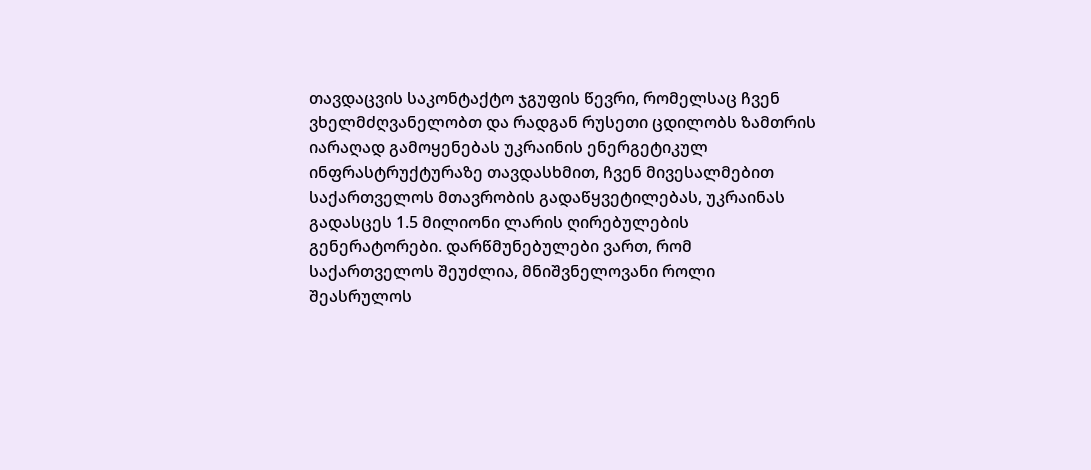თავდაცვის საკონტაქტო ჯგუფის წევრი, რომელსაც ჩვენ ვხელმძღვანელობთ და რადგან რუსეთი ცდილობს ზამთრის იარაღად გამოყენებას უკრაინის ენერგეტიკულ ინფრასტრუქტურაზე თავდასხმით, ჩვენ მივესალმებით საქართველოს მთავრობის გადაწყვეტილებას, უკრაინას გადასცეს 1.5 მილიონი ლარის ღირებულების გენერატორები. დარწმუნებულები ვართ, რომ საქართველოს შეუძლია, მნიშვნელოვანი როლი შეასრულოს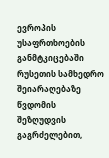ევროპის უსაფრთხოების განმტკიცებაში რუსეთის სამხედრო შეიარაღებაზე წვდომის შეზღუდვის გაგრძელებით,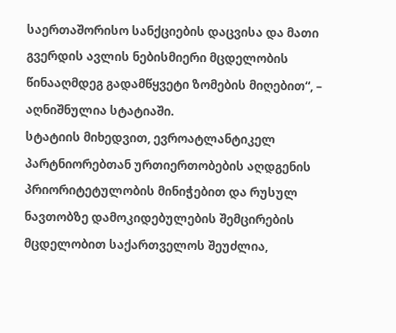საერთაშორისო სანქციების დაცვისა და მათი გვერდის ავლის ნებისმიერი მცდელობის წინააღმდეგ გადამწყვეტი ზომების მიღებით“, – აღნიშნულია სტატიაში.
სტატიის მიხედვით, ევროატლანტიკელ პარტნიორებთან ურთიერთობების აღდგენის პრიორიტეტულობის მინიჭებით და რუსულ ნავთობზე დამოკიდებულების შემცირების მცდელობით საქართველოს შეუძლია,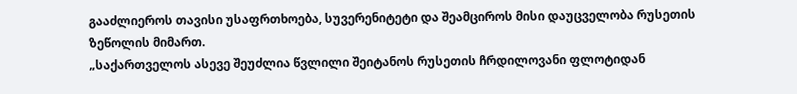გააძლიეროს თავისი უსაფრთხოება, სუვერენიტეტი და შეამციროს მისი დაუცველობა რუსეთის ზეწოლის მიმართ.
„საქართველოს ასევე შეუძლია წვლილი შეიტანოს რუსეთის ჩრდილოვანი ფლოტიდან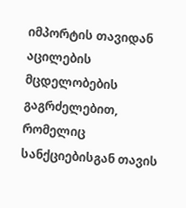იმპორტის თავიდან აცილების მცდელობების გაგრძელებით, რომელიც სანქციებისგან თავის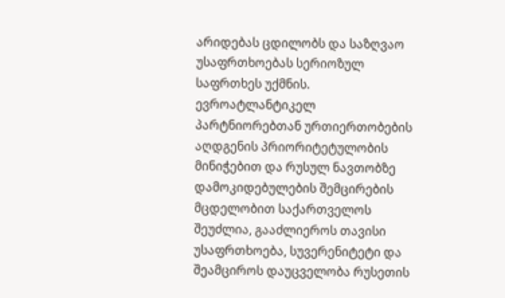არიდებას ცდილობს და საზღვაო უსაფრთხოებას სერიოზულ საფრთხეს უქმნის. ევროატლანტიკელ პარტნიორებთან ურთიერთობების აღდგენის პრიორიტეტულობის მინიჭებით და რუსულ ნავთობზე დამოკიდებულების შემცირების მცდელობით საქართველოს შეუძლია, გააძლიეროს თავისი უსაფრთხოება, სუვერენიტეტი და შეამციროს დაუცველობა რუსეთის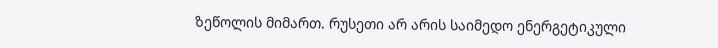ზეწოლის მიმართ. რუსეთი არ არის საიმედო ენერგეტიკული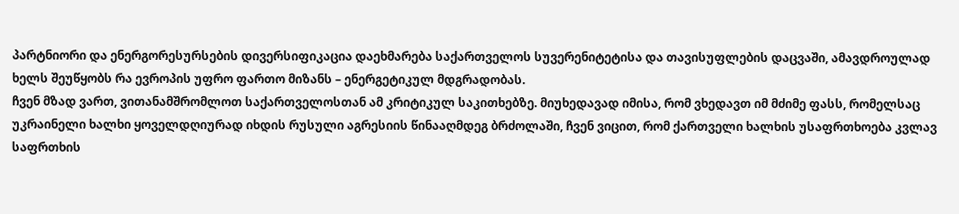პარტნიორი და ენერგორესურსების დივერსიფიკაცია დაეხმარება საქართველოს სუვერენიტეტისა და თავისუფლების დაცვაში, ამავდროულად ხელს შეუწყობს რა ევროპის უფრო ფართო მიზანს – ენერგეტიკულ მდგრადობას.
ჩვენ მზად ვართ, ვითანამშრომლოთ საქართველოსთან ამ კრიტიკულ საკითხებზე. მიუხედავად იმისა, რომ ვხედავთ იმ მძიმე ფასს, რომელსაც უკრაინელი ხალხი ყოველდღიურად იხდის რუსული აგრესიის წინააღმდეგ ბრძოლაში, ჩვენ ვიცით, რომ ქართველი ხალხის უსაფრთხოება კვლავ საფრთხის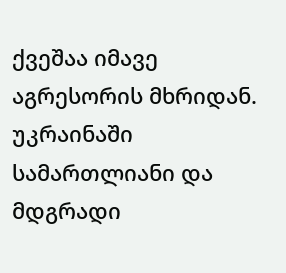ქვეშაა იმავე აგრესორის მხრიდან. უკრაინაში სამართლიანი და მდგრადი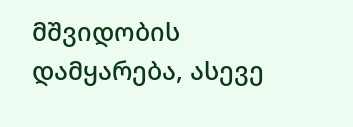მშვიდობის დამყარება, ასევე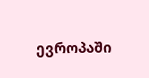ევროპაში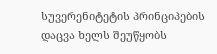სუვერენიტეტის პრინციპების დაცვა ხელს შეუწყობს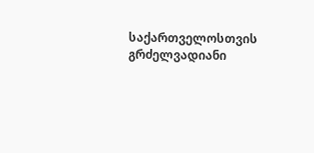საქართველოსთვის გრძელვადიანი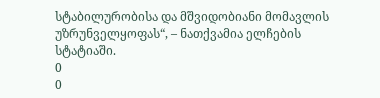სტაბილურობისა და მშვიდობიანი მომავლის უზრუნველყოფას“, – ნათქვამია ელჩების სტატიაში.
0
0